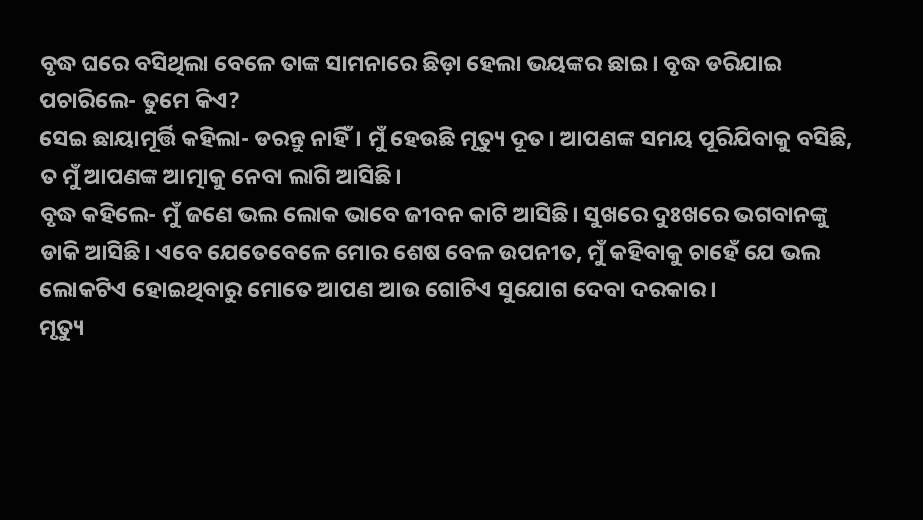ବୃଦ୍ଧ ଘରେ ବସିଥିଲା ବେଳେ ତାଙ୍କ ସାମନାରେ ଛିଡ଼ା ହେଲା ଭୟଙ୍କର ଛାଇ। ବୃଦ୍ଧ ଡରିଯାଇ ପଚାରିଲେ- ତୁମେ କିଏ?
ସେଇ ଛାୟାମୂର୍ତ୍ତି କହିଲା- ଡରନ୍ତୁ ନାହିଁ। ମୁଁ ହେଉଛି ମୃତ୍ୟୁ ଦୂତ। ଆପଣଙ୍କ ସମୟ ପୂରିଯିବାକୁ ବସିଛି, ତ ମୁଁ ଆପଣଙ୍କ ଆତ୍ମାକୁ ନେବା ଲାଗି ଆସିଛି।
ବୃଦ୍ଧ କହିଲେ- ମୁଁ ଜଣେ ଭଲ ଲୋକ ଭାବେ ଜୀବନ କାଟି ଆସିଛି। ସୁଖରେ ଦୁଃଖରେ ଭଗବାନଙ୍କୁ ଡାକି ଆସିଛି। ଏବେ ଯେତେବେଳେ ମୋର ଶେଷ ବେଳ ଉପନୀତ, ମୁଁ କହିବାକୁ ଚାହେଁ ଯେ ଭଲ ଲୋକଟିଏ ହୋଇଥିବାରୁ ମୋତେ ଆପଣ ଆଉ ଗୋଟିଏ ସୁଯୋଗ ଦେବା ଦରକାର।
ମୃତ୍ୟୁ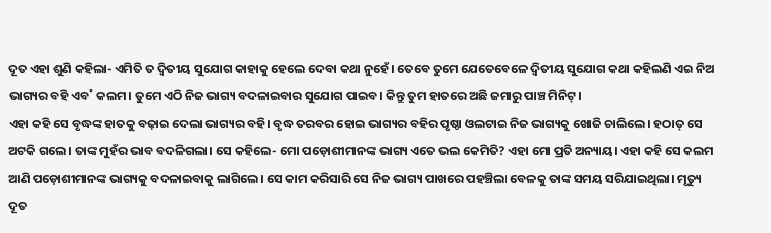ଦୂତ ଏହା ଶୁଣି କହିଲା- ଏମିତି ତ ଦ୍ବିତୀୟ ସୁଯୋଗ କାହାକୁ ହେଲେ ଦେବା କଥା ନୁହେଁ। ତେବେ ତୁମେ ଯେତେବେଳେ ଦ୍ବିତୀୟ ସୁଯୋଗ କଥା କହିଲଣି ଏଇ ନିଅ ଭାଗ୍ୟର ବହି ଏବ˚ କଲମ। ତୁମେ ଏଠି ନିଜ ଭାଗ୍ୟ ବଦଳାଇବାର ସୁଯୋଗ ପାଇବ। କିନ୍ତୁ ତୁମ ହାତରେ ଅଛି ଜମାରୁ ପାଞ୍ଚ ମିନିଟ୍।
ଏହା କହି ସେ ବୃଦ୍ଧଙ୍କ ହାତକୁ ବଢ଼ାଇ ଦେଲା ଭାଗ୍ୟର ବହି। ବୃଦ୍ଧ ତରବର ହୋଇ ଭାଗ୍ୟର ବହିର ପୃଷ୍ଠା ଓଲଟାଇ ନିଜ ଭାଗ୍ୟକୁ ଖୋଜି ଚାଲିଲେ। ହଠାତ୍ ସେ ଅଟକି ଗଲେ। ତାଙ୍କ ମୁହଁର ଭାବ ବଦଳିଗଲା। ସେ କହିଲେ- ମୋ ପଡ଼ୋଶୀମାନଙ୍କ ଭାଗ୍ୟ ଏତେ ଭଲ କେମିତି? ଏହା ମୋ ପ୍ରତି ଅନ୍ୟାୟ। ଏହା କହି ସେ କଲମ ଆଣି ପଡ଼ୋଶୀମାନଙ୍କ ଭାଗ୍ୟକୁ ବଦଳାଇବାକୁ ଲାଗିଲେ। ସେ କାମ କରିସାରି ସେ ନିଜ ଭାଗ୍ୟ ପାଖରେ ପହଞ୍ଚିଲା ବେଳକୁ ତାଙ୍କ ସମୟ ସରିଯାଇଥିଲା। ମୃତ୍ୟୁ ଦୂତ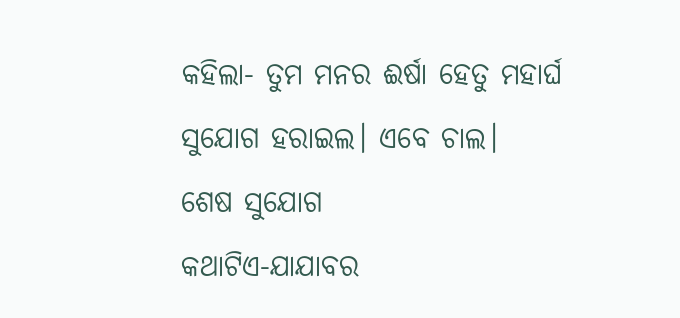କହିଲା- ତୁମ ମନର ଈର୍ଷା ହେତୁ ମହାର୍ଘ ସୁଯୋଗ ହରାଇଲ। ଏବେ ଚାଲ।
ଶେଷ ସୁଯୋଗ
କଥାଟିଏ-ଯାଯାବର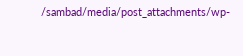/sambad/media/post_attachments/wp-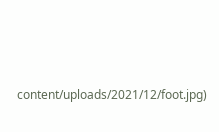content/uploads/2021/12/foot.jpg)